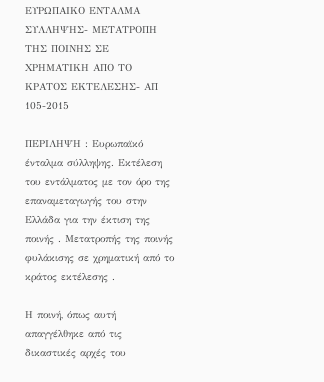ΕΥΡΩΠΑΙΚΟ ΕΝΤΑΛΜΑ ΣΥΛΛΗΨΗΣ- ΜΕΤΑΤΡΟΠΗ ΤΗΣ ΠΟΙΝΗΣ ΣΕ ΧΡΗΜΑΤΙΚΗ ΑΠΟ ΤΟ ΚΡΑΤΟΣ ΕΚΤΕΛΕΣΗΣ- ΑΠ 105-2015

ΠΕΡΙΛΗΨΗ : Ευρωπαϊκό ένταλμα σύλληψης. Εκτέλεση του εντάλματος με τον όρο της επαναμεταγωγής του στην Ελλάδα για την έκτιση της ποινής . Μετατροπής της ποινής φυλάκισης σε χρηματική από το κράτος εκτέλεσης .

Η ποινή, όπως αυτή απαγγέλθηκε από τις δικαστικές αρχές του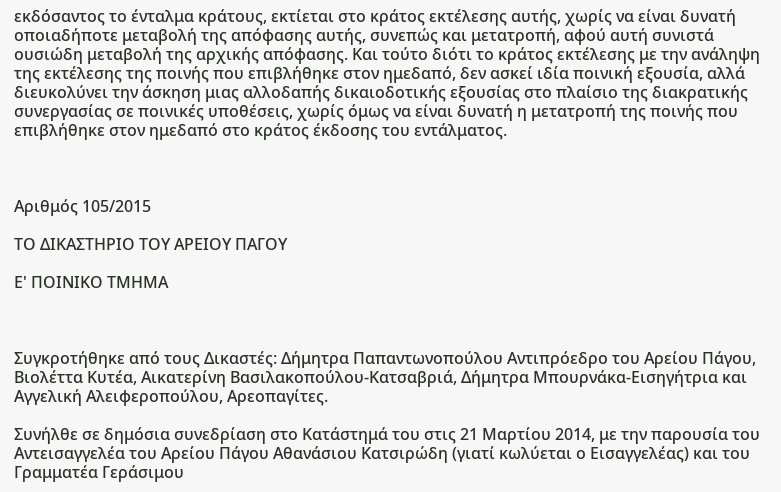εκδόσαντος το ένταλμα κράτους, εκτίεται στο κράτος εκτέλεσης αυτής, χωρίς να είναι δυνατή οποιαδήποτε μεταβολή της απόφασης αυτής, συνεπώς και μετατροπή, αφού αυτή συνιστά ουσιώδη μεταβολή της αρχικής απόφασης. Και τούτο διότι το κράτος εκτέλεσης με την ανάληψη της εκτέλεσης της ποινής που επιβλήθηκε στον ημεδαπό, δεν ασκεί ιδία ποινική εξουσία, αλλά διευκολύνει την άσκηση μιας αλλοδαπής δικαιοδοτικής εξουσίας στο πλαίσιο της διακρατικής συνεργασίας σε ποινικές υποθέσεις, χωρίς όμως να είναι δυνατή η μετατροπή της ποινής που επιβλήθηκε στον ημεδαπό στο κράτος έκδοσης του εντάλματος.



Αριθμός 105/2015

ΤΟ ΔΙΚΑΣΤΗΡΙΟ ΤΟΥ ΑΡΕΙΟΥ ΠΑΓΟΥ

Ε' ΠΟΙΝΙΚΟ ΤΜΗΜΑ



Συγκροτήθηκε από τους Δικαστές: Δήμητρα Παπαντωνοπούλου Αντιπρόεδρο του Αρείου Πάγου, Βιολέττα Κυτέα, Αικατερίνη Βασιλακοπούλου-Κατσαβριά, Δήμητρα Μπουρνάκα-Εισηγήτρια και Αγγελική Αλειφεροπούλου, Αρεοπαγίτες.

Συνήλθε σε δημόσια συνεδρίαση στο Κατάστημά του στις 21 Μαρτίου 2014, με την παρουσία του Αντεισαγγελέα του Αρείου Πάγου Αθανάσιου Κατσιρώδη (γιατί κωλύεται ο Εισαγγελέας) και του Γραμματέα Γεράσιμου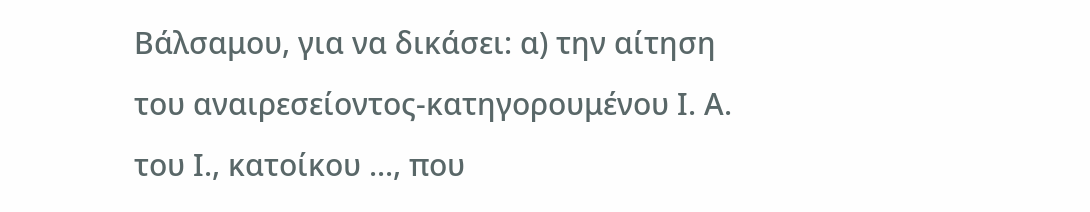Βάλσαμου, για να δικάσει: α) την αίτηση του αναιρεσείοντος-κατηγορουμένου Ι. Α. του Ι., κατοίκου ..., που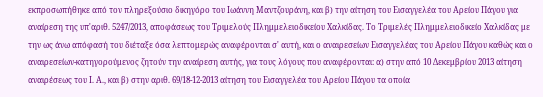εκπροσωπήθηκε από τον πληρεξούσιο δικηγόρο του Ιωάννη Μαντζουράνη, και β) την αίτηση του Εισαγγελέα του Αρείου Πάγου για αναίρεση της υπ'αριθ. 5247/2013, αποφάσεως του Τριμελούς Πλημμελειοδικείου Χαλκίδας. Το Τριμελές Πλημμελειοδικείο Χαλκίδας με την ως άνω απόφασή του διέταξε όσα λεπτομερώς αναφέρονται σ' αυτή, και ο αναιρεσείων Εισαγγελέας του Αρείου Πάγου καθώς και ο αναιρεσείων-κατηγορούμενος ζητούν την αναίρεση αυτής, για τους λόγους που αναφέρονται: α) στην από 10 Δεκεμβρίου 2013 αίτηση αναιρέσεως του Ι. Α., και β) στην αριθ. 69/18-12-2013 αίτηση του Εισαγγελέα του Αρείου Πάγου τα οποία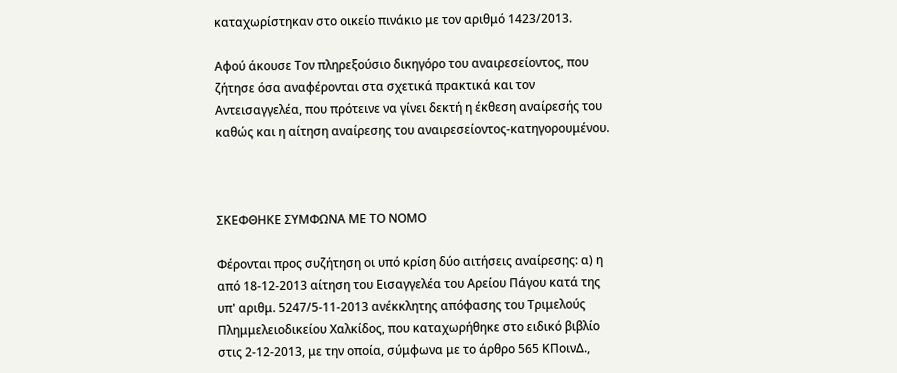καταχωρίστηκαν στο οικείο πινάκιο με τον αριθμό 1423/2013.

Αφού άκουσε Τον πληρεξούσιο δικηγόρο του αναιρεσείοντος, που ζήτησε όσα αναφέρονται στα σχετικά πρακτικά και τον Αντεισαγγελέα, που πρότεινε να γίνει δεκτή η έκθεση αναίρεσής του καθώς και η αίτηση αναίρεσης του αναιρεσείοντος-κατηγορουμένου.



ΣΚΕΦΘΗΚΕ ΣΥΜΦΩΝΑ ΜΕ ΤΟ ΝΟΜΟ

Φέρονται προς συζήτηση οι υπό κρίση δύο αιτήσεις αναίρεσης: α) η από 18-12-2013 αίτηση του Εισαγγελέα του Αρείου Πάγου κατά της υπ' αριθμ. 5247/5-11-2013 ανέκκλητης απόφασης του Τριμελούς Πλημμελειοδικείου Χαλκίδος, που καταχωρήθηκε στο ειδικό βιβλίο στις 2-12-2013, με την οποία, σύμφωνα με το άρθρο 565 ΚΠοινΔ.,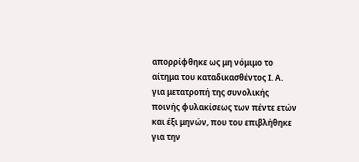απορρίφθηκε ως μη νόμιμο το αίτημα του καταδικασθέντος Ι. Α. για μετατροπή της συνολικής ποινής φυλακίσεως των πέντε ετών και έξι μηνών, που του επιβλήθηκε για την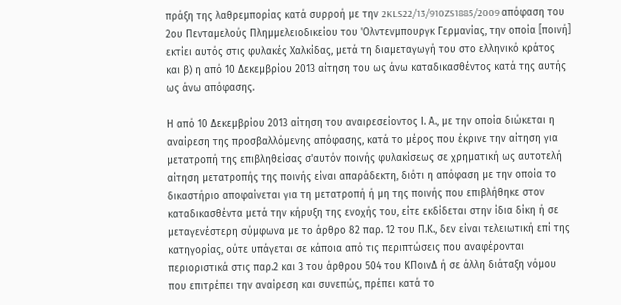πράξη της λαθρεμπορίας κατά συρροή με την 2KLS22/13/910ZS1885/2009 απόφαση του 2ου Πενταμελούς Πλημμελειοδικείου του 'Ολντενμπουργκ Γερμανίας, την οποία [ποινή] εκτίει αυτός στις φυλακές Χαλκίδας, μετά τη διαμεταγωγή του στο ελληνικό κράτος και β) η από 10 Δεκεμβρίου 2013 αίτηση του ως άνω καταδικασθέντος κατά της αυτής ως άνω απόφασης.

Η από 10 Δεκεμβρίου 2013 αίτηση του αναιρεσείοντος Ι. Α., με την οποία διώκεται η αναίρεση της προσβαλλόμενης απόφασης, κατά το μέρος που έκρινε την αίτηση για μετατροπή της επιβληθείσας σ'αυτόν ποινής φυλακίσεως σε χρηματική ως αυτοτελή αίτηση μετατροπής της ποινής είναι απαράδεκτη, διότι η απόφαση με την οποία το δικαστήριο αποφαίνεται για τη μετατροπή ή μη της ποινής που επιβλήθηκε στον καταδικασθέντα μετά την κήρυξη της ενοχής του, είτε εκδίδεται στην ίδια δίκη ή σε μεταγενέστερη σύμφωνα με το άρθρο 82 παρ. 12 του Π.Κ., δεν είναι τελειωτική επί της κατηγορίας, ούτε υπάγεται σε κάποια από τις περιπτώσεις που αναφέρονται περιοριστικά στις παρ.2 και 3 του άρθρου 504 του ΚΠοινΔ ή σε άλλη διάταξη νόμου που επιτρέπει την αναίρεση και συνεπώς, πρέπει κατά το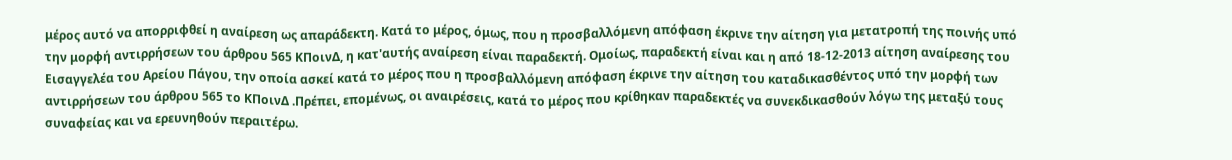μέρος αυτό να απορριφθεί η αναίρεση ως απαράδεκτη. Κατά το μέρος, όμως, που η προσβαλλόμενη απόφαση έκρινε την αίτηση για μετατροπή της ποινής υπό την μορφή αντιρρήσεων του άρθρου 565 ΚΠοινΔ, η κατ'αυτής αναίρεση είναι παραδεκτή. Ομοίως, παραδεκτή είναι και η από 18-12-2013 αίτηση αναίρεσης του Εισαγγελέα του Αρείου Πάγου, την οποία ασκεί κατά το μέρος που η προσβαλλόμενη απόφαση έκρινε την αίτηση του καταδικασθέντος υπό την μορφή των αντιρρήσεων του άρθρου 565 το ΚΠοινΔ .Πρέπει, επομένως, οι αναιρέσεις, κατά το μέρος που κρίθηκαν παραδεκτές να συνεκδικασθούν λόγω της μεταξύ τους συναφείας και να ερευνηθούν περαιτέρω.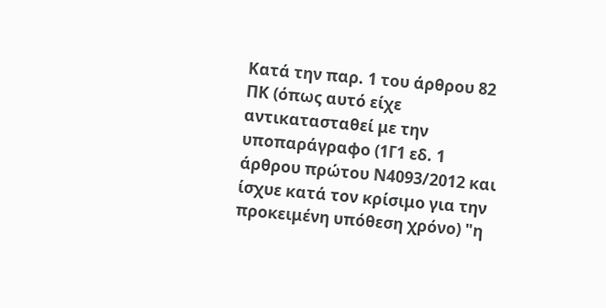Κατά την παρ. 1 του άρθρου 82 ΠΚ (όπως αυτό είχε αντικατασταθεί με την υποπαράγραφο (1Γ1 εδ. 1 άρθρου πρώτου Ν4093/2012 και ίσχυε κατά τον κρίσιμο για την προκειμένη υπόθεση χρόνο) "η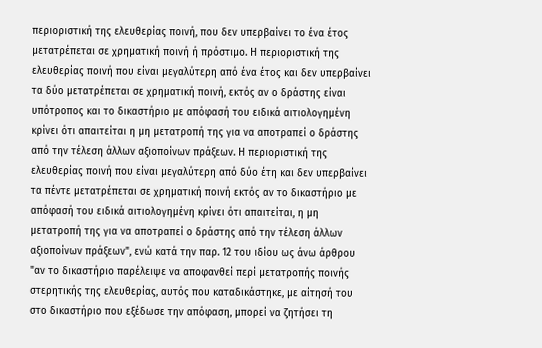περιοριστική της ελευθερίας ποινή, που δεν υπερβαίνει το ένα έτος μετατρέπεται σε χρηματική ποινή ή πρόστιμο. Η περιοριστική της ελευθερίας ποινή που είναι μεγαλύτερη από ένα έτος και δεν υπερβαίνει τα δύο μετατρέπεται σε χρηματική ποινή, εκτός αν ο δράστης είναι υπότροπος και το δικαστήριο με απόφασή του ειδικά αιτιολογημένη κρίνει ότι απαιτείται η μη μετατροπή της για να αποτραπεί ο δράστης από την τέλεση άλλων αξιοποίνων πράξεων. Η περιοριστική της ελευθερίας ποινή που είναι μεγαλύτερη από δύο έτη και δεν υπερβαίνει τα πέντε μετατρέπεται σε χρηματική ποινή εκτός αν το δικαστήριο με απόφασή του ειδικά αιτιολογημένη κρίνει ότι απαιτείται, η μη μετατροπή της για να αποτραπεί ο δράστης από την τέλεση άλλων αξιοποίνων πράξεων", ενώ κατά την παρ. 12 του ιδίου ως άνω άρθρου "αν το δικαστήριο παρέλειψε να αποφανθεί περί μετατροπής ποινής στερητικής της ελευθερίας, αυτός που καταδικάστηκε, με αίτησή του στο δικαστήριο που εξέδωσε την απόφαση, μπορεί να ζητήσει τη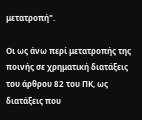μετατροπή".

Οι ως άνω περί μετατροπής της ποινής σε χρηματική διατάξεις του άρθρου 82 του ΠΚ, ως διατάξεις που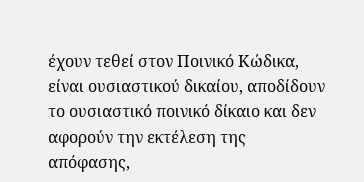έχουν τεθεί στον Ποινικό Κώδικα, είναι ουσιαστικού δικαίου, αποδίδουν το ουσιαστικό ποινικό δίκαιο και δεν αφορούν την εκτέλεση της απόφασης,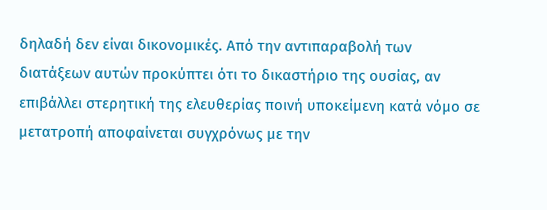δηλαδή δεν είναι δικονομικές. Από την αντιπαραβολή των διατάξεων αυτών προκύπτει ότι το δικαστήριο της ουσίας, αν επιβάλλει στερητική της ελευθερίας ποινή υποκείμενη κατά νόμο σε μετατροπή αποφαίνεται συγχρόνως με την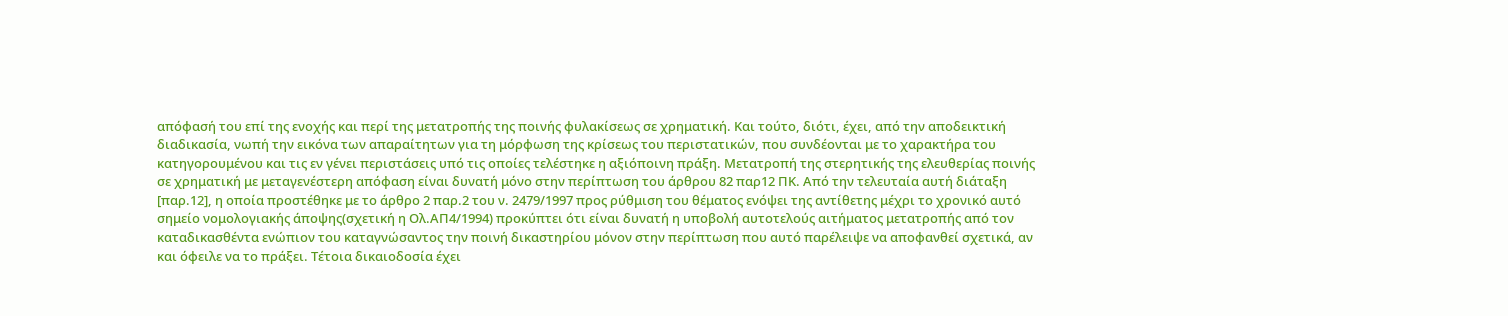απόφασή του επί της ενοχής και περί της μετατροπής της ποινής φυλακίσεως σε χρηματική. Και τούτο, διότι, έχει, από την αποδεικτική διαδικασία, νωπή την εικόνα των απαραίτητων για τη μόρφωση της κρίσεως του περιστατικών, που συνδέονται με το χαρακτήρα του κατηγορουμένου και τις εν γένει περιστάσεις υπό τις οποίες τελέστηκε η αξιόποινη πράξη. Μετατροπή της στερητικής της ελευθερίας ποινής σε χρηματική με μεταγενέστερη απόφαση είναι δυνατή μόνο στην περίπτωση του άρθρου 82 παρ12 ΠΚ. Από την τελευταία αυτή διάταξη [παρ.12], η οποία προστέθηκε με το άρθρο 2 παρ.2 του ν. 2479/1997 προς ρύθμιση του θέματος ενόψει της αντίθετης μέχρι το χρονικό αυτό σημείο νομολογιακής άποψης(σχετική η Ολ.ΑΠ4/1994) προκύπτει ότι είναι δυνατή η υποβολή αυτοτελούς αιτήματος μετατροπής από τον καταδικασθέντα ενώπιον του καταγνώσαντος την ποινή δικαστηρίου μόνον στην περίπτωση που αυτό παρέλειψε να αποφανθεί σχετικά, αν και όφειλε να το πράξει. Τέτοια δικαιοδοσία έχει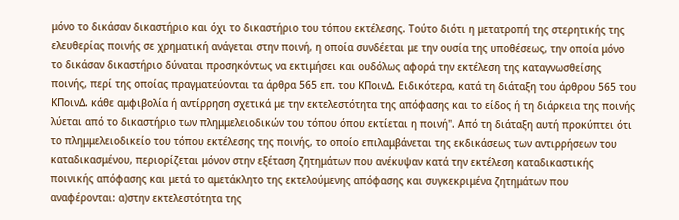μόνο το δικάσαν δικαστήριο και όχι το δικαστήριο του τόπου εκτέλεσης. Τούτο διότι η μετατροπή της στερητικής της ελευθερίας ποινής σε χρηματική ανάγεται στην ποινή, η οποία συνδέεται με την ουσία της υποθέσεως, την οποία μόνο το δικάσαν δικαστήριο δύναται προσηκόντως να εκτιμήσει και ουδόλως αφορά την εκτέλεση της καταγνωσθείσης ποινής, περί της οποίας πραγματεύονται τα άρθρα 565 επ. του ΚΠοινΔ. Ειδικότερα, κατά τη διάταξη του άρθρου 565 του ΚΠοινΔ. κάθε αμφιβολία ή αντίρρηση σχετικά με την εκτελεστότητα της απόφασης και το είδος ή τη διάρκεια της ποινής λύεται από το δικαστήριο των πλημμελειοδικών του τόπου όπου εκτίεται η ποινή". Από τη διάταξη αυτή προκύπτει ότι το πλημμελειοδικείο του τόπου εκτέλεσης της ποινής, το οποίο επιλαμβάνεται της εκδικάσεως των αντιρρήσεων του καταδικασμένου, περιορίζεται μόνον στην εξέταση ζητημάτων που ανέκυψαν κατά την εκτέλεση καταδικαστικής ποινικής απόφασης και μετά το αμετάκλητο της εκτελούμενης απόφασης και συγκεκριμένα ζητημάτων που αναφέρονται: α)στην εκτελεστότητα της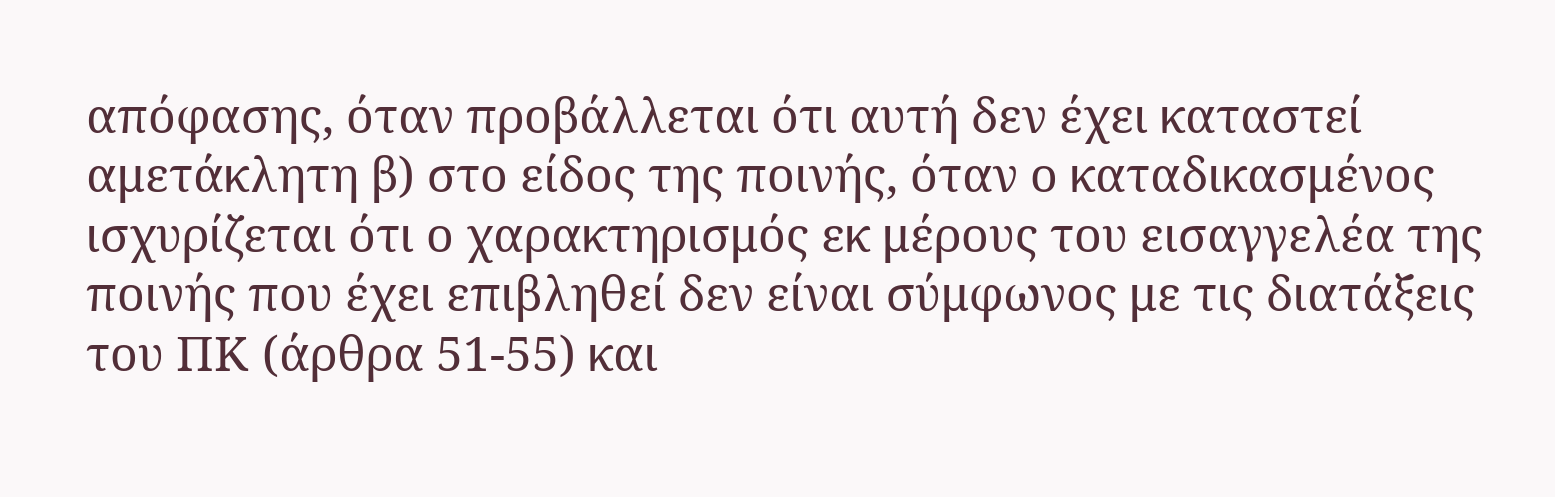απόφασης, όταν προβάλλεται ότι αυτή δεν έχει καταστεί αμετάκλητη β) στο είδος της ποινής, όταν ο καταδικασμένος ισχυρίζεται ότι ο χαρακτηρισμός εκ μέρους του εισαγγελέα της ποινής που έχει επιβληθεί δεν είναι σύμφωνος με τις διατάξεις του ΠΚ (άρθρα 51-55) και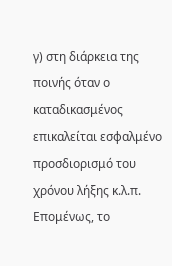γ) στη διάρκεια της ποινής όταν ο καταδικασμένος επικαλείται εσφαλμένο προσδιορισμό του χρόνου λήξης κ.λ.π. Επομένως, το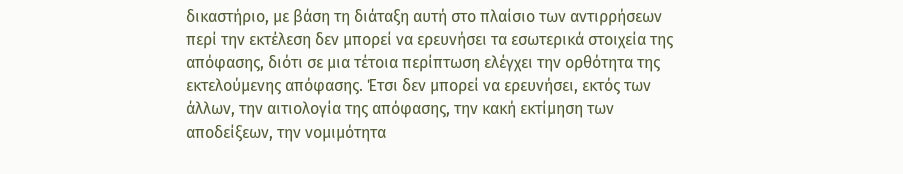δικαστήριο, με βάση τη διάταξη αυτή στο πλαίσιο των αντιρρήσεων περί την εκτέλεση δεν μπορεί να ερευνήσει τα εσωτερικά στοιχεία της απόφασης, διότι σε μια τέτοια περίπτωση ελέγχει την ορθότητα της εκτελούμενης απόφασης. Έτσι δεν μπορεί να ερευνήσει, εκτός των άλλων, την αιτιολογία της απόφασης, την κακή εκτίμηση των αποδείξεων, την νομιμότητα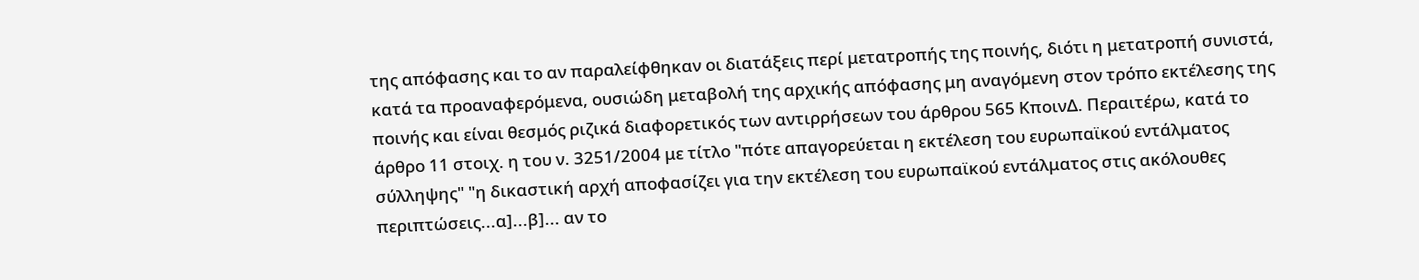της απόφασης και το αν παραλείφθηκαν οι διατάξεις περί μετατροπής της ποινής, διότι η μετατροπή συνιστά, κατά τα προαναφερόμενα, ουσιώδη μεταβολή της αρχικής απόφασης μη αναγόμενη στον τρόπο εκτέλεσης της ποινής και είναι θεσμός ριζικά διαφορετικός των αντιρρήσεων του άρθρου 565 ΚποινΔ. Περαιτέρω, κατά το άρθρο 11 στοιχ. η του ν. 3251/2004 με τίτλο "πότε απαγορεύεται η εκτέλεση του ευρωπαϊκού εντάλματος σύλληψης" "η δικαστική αρχή αποφασίζει για την εκτέλεση του ευρωπαϊκού εντάλματος στις ακόλουθες περιπτώσεις...α]...β]... αν το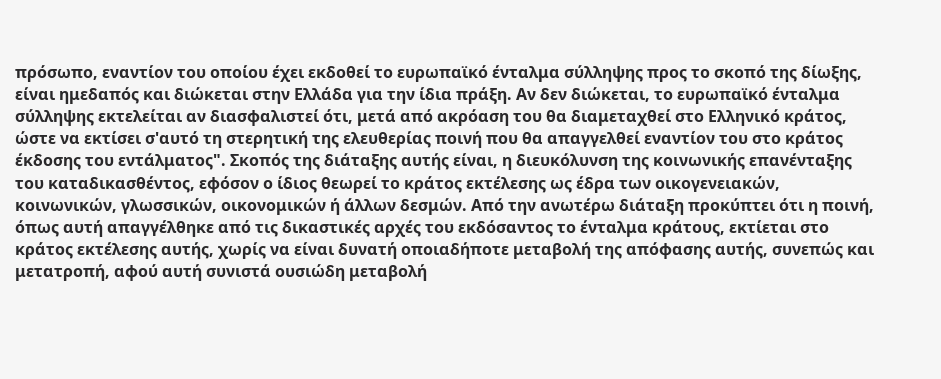πρόσωπο, εναντίον του οποίου έχει εκδοθεί το ευρωπαϊκό ένταλμα σύλληψης προς το σκοπό της δίωξης, είναι ημεδαπός και διώκεται στην Ελλάδα για την ίδια πράξη. Αν δεν διώκεται, το ευρωπαϊκό ένταλμα σύλληψης εκτελείται αν διασφαλιστεί ότι, μετά από ακρόαση του θα διαμεταχθεί στο Ελληνικό κράτος, ώστε να εκτίσει σ'αυτό τη στερητική της ελευθερίας ποινή που θα απαγγελθεί εναντίον του στο κράτος έκδοσης του εντάλματος". Σκοπός της διάταξης αυτής είναι, η διευκόλυνση της κοινωνικής επανένταξης του καταδικασθέντος, εφόσον ο ίδιος θεωρεί το κράτος εκτέλεσης ως έδρα των οικογενειακών, κοινωνικών, γλωσσικών, οικονομικών ή άλλων δεσμών. Από την ανωτέρω διάταξη προκύπτει ότι η ποινή, όπως αυτή απαγγέλθηκε από τις δικαστικές αρχές του εκδόσαντος το ένταλμα κράτους, εκτίεται στο κράτος εκτέλεσης αυτής, χωρίς να είναι δυνατή οποιαδήποτε μεταβολή της απόφασης αυτής, συνεπώς και μετατροπή, αφού αυτή συνιστά ουσιώδη μεταβολή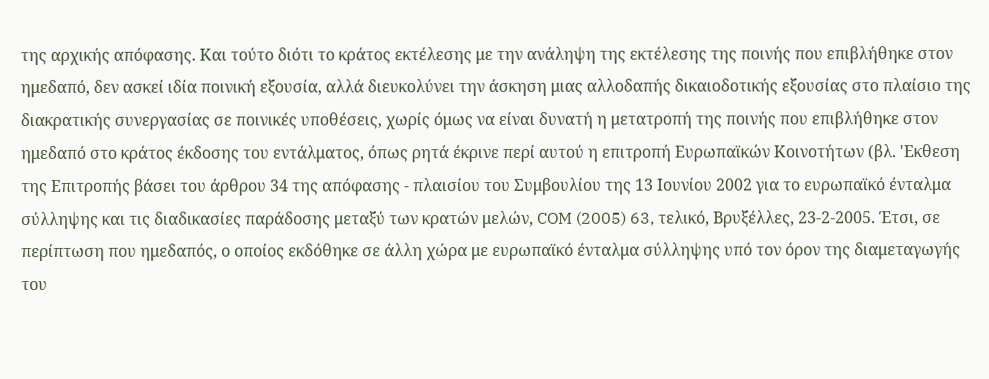της αρχικής απόφασης. Και τούτο διότι το κράτος εκτέλεσης με την ανάληψη της εκτέλεσης της ποινής που επιβλήθηκε στον ημεδαπό, δεν ασκεί ιδία ποινική εξουσία, αλλά διευκολύνει την άσκηση μιας αλλοδαπής δικαιοδοτικής εξουσίας στο πλαίσιο της διακρατικής συνεργασίας σε ποινικές υποθέσεις, χωρίς όμως να είναι δυνατή η μετατροπή της ποινής που επιβλήθηκε στον ημεδαπό στο κράτος έκδοσης του εντάλματος, όπως ρητά έκρινε περί αυτού η επιτροπή Ευρωπαϊκών Κοινοτήτων (βλ. 'Εκθεση της Επιτροπής βάσει του άρθρου 34 της απόφασης - πλαισίου του Συμβουλίου της 13 Ιουνίου 2002 για το ευρωπαϊκό ένταλμα σύλληψης και τις διαδικασίες παράδοσης μεταξύ των κρατών μελών, COM (2005) 63, τελικό, Βρυξέλλες, 23-2-2005. Έτσι, σε περίπτωση που ημεδαπός, ο οποίος εκδόθηκε σε άλλη χώρα με ευρωπαϊκό ένταλμα σύλληψης υπό τον όρον της διαμεταγωγής του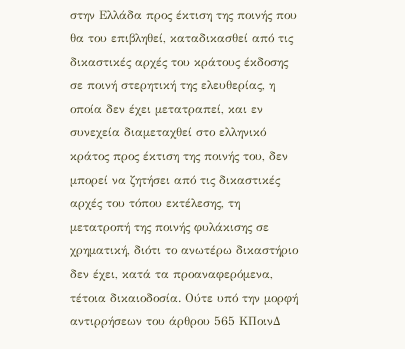στην Ελλάδα προς έκτιση της ποινής που θα του επιβληθεί, καταδικασθεί από τις δικαστικές αρχές του κράτους έκδοσης σε ποινή στερητική της ελευθερίας, η οποία δεν έχει μετατραπεί, και εν συνεχεία διαμεταχθεί στο ελληνικό κράτος προς έκτιση της ποινής του, δεν μπορεί να ζητήσει από τις δικαστικές αρχές του τόπου εκτέλεσης, τη μετατροπή της ποινής φυλάκισης σε χρηματική, διότι το ανωτέρω δικαστήριο δεν έχει, κατά τα προαναφερόμενα, τέτοια δικαιοδοσία. Ούτε υπό την μορφή αντιρρήσεων του άρθρου 565 ΚΠοινΔ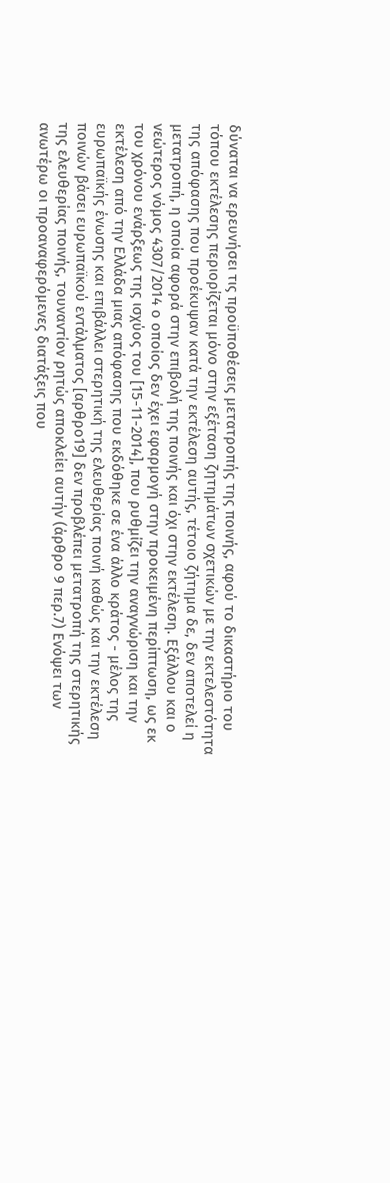δύναται να ερευνήσει τις προϋποθέσεις μετατροπής της ποινής, αφού το δικαστήριο του τόπου εκτέλεσης περιορίζεται μόνο στην εξέταση ζητημάτων σχετικών με την εκτελεστότητα της απόφασης που προέκυψαν κατά την εκτέλεση αυτής, τέτοιο ζήτημα δε, δεν αποτελεί η μετατροπή, η οποία αφορά στην επιβολή της ποινής και όχι στην εκτέλεση. Εξάλλου και ο νεώτερος νόμος 4307/2014 ο οποίος δεν έχει εφαρμογή στην προκειμένη περίπτωση, ως εκ του χρόνου ενάρξεως της ισχύος του [15-11-2014], που ρυθμίζει την αναγνώριση και την εκτέλεση από την Ελλάδα μιας απόφασης που εκδόθηκε σε ένα άλλο κράτος - μέλος της ευρωπαϊκής ένωσης και επιβάλλει στερητική της ελευθερίας ποινή καθώς και την εκτέλεση ποινών βάσει ευρωπαϊκού εντάλματος [αρθρο19] δεν προβλέπει μετατροπή της στερητικής της ελευθερίας ποινής, τουναντίον ρητώς αποκλείει αυτήν (άρθρο 9 περ.7) Ενόψει των ανωτέρω οι προαναφερόμενες διατάξεις που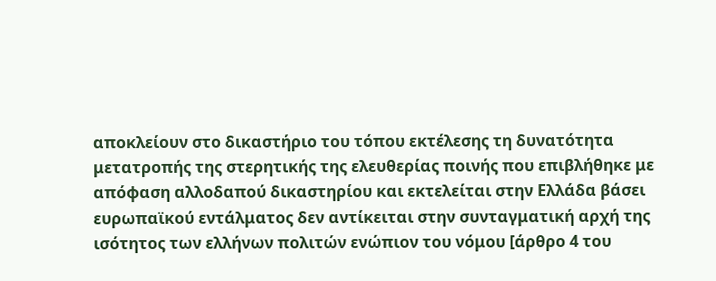αποκλείουν στο δικαστήριο του τόπου εκτέλεσης τη δυνατότητα μετατροπής της στερητικής της ελευθερίας ποινής που επιβλήθηκε με απόφαση αλλοδαπού δικαστηρίου και εκτελείται στην Ελλάδα βάσει ευρωπαϊκού εντάλματος δεν αντίκειται στην συνταγματική αρχή της ισότητος των ελλήνων πολιτών ενώπιον του νόμου [άρθρο 4 του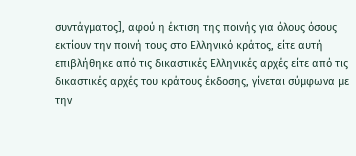συντάγματος], αφού η έκτιση της ποινής για όλους όσους εκτίουν την ποινή τους στο Ελληνικό κράτος, είτε αυτή επιβλήθηκε από τις δικαστικές Ελληνικές αρχές είτε από τις δικαστικές αρχές του κράτους έκδοσης, γίνεται σύμφωνα με την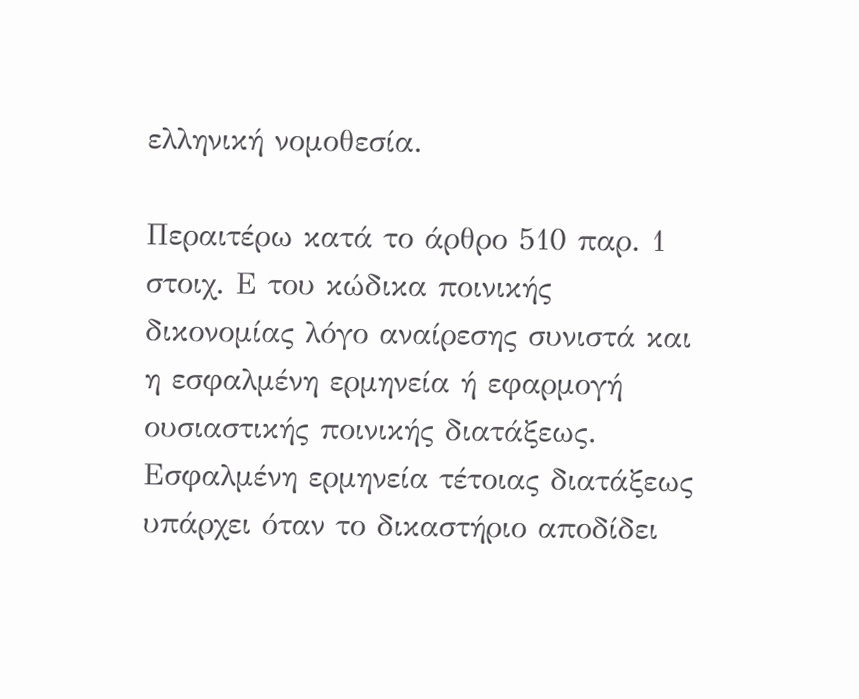ελληνική νομοθεσία.

Περαιτέρω κατά το άρθρο 510 παρ. 1 στοιχ. Ε του κώδικα ποινικής δικονομίας λόγο αναίρεσης συνιστά και η εσφαλμένη ερμηνεία ή εφαρμογή ουσιαστικής ποινικής διατάξεως. Εσφαλμένη ερμηνεία τέτοιας διατάξεως υπάρχει όταν το δικαστήριο αποδίδει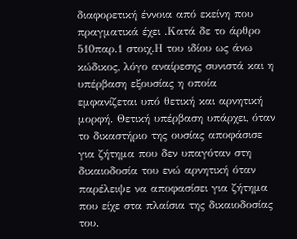διαφορετική έννοια από εκείνη που πραγματικά έχει .Κατά δε το άρθρο 510παρ.1 στοιχ.Η του ιδίου ως άνω κώδικος, λόγο αναίρεσης συνιστά και η υπέρβαση εξουσίας η οποία εμφανίζεται υπό θετική και αρνητική μορφή. Θετική υπέρβαση υπάρχει, όταν το δικαστήριο της ουσίας αποφάσισε για ζήτημα που δεν υπαγόταν στη δικαιοδοσία του ενώ αρνητική όταν παρέλειψε να αποφασίσει για ζήτημα που είχε στα πλαίσια της δικαιοδοσίας του.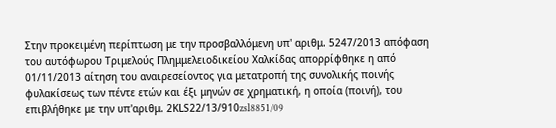Στην προκειμένη περίπτωση με την προσβαλλόμενη υπ' αριθμ. 5247/2013 απόφαση του αυτόφωρου Τριμελούς Πλημμελειοδικείου Χαλκίδας απορρίφθηκε η από 01/11/2013 αίτηση του αναιρεσείοντος για μετατροπή της συνολικής ποινής φυλακίσεως των πέντε ετών και έξι μηνών σε χρηματική, η οποία (ποινή), του επιβλήθηκε με την υπ'αριθμ. 2ΚLS22/13/910zsl8851/09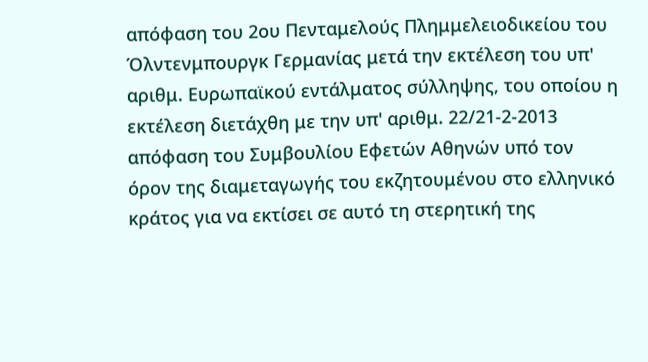απόφαση του 2ου Πενταμελούς Πλημμελειοδικείου του Όλντενμπουργκ Γερμανίας μετά την εκτέλεση του υπ' αριθμ. Ευρωπαϊκού εντάλματος σύλληψης, του οποίου η εκτέλεση διετάχθη με την υπ' αριθμ. 22/21-2-2013 απόφαση του Συμβουλίου Εφετών Αθηνών υπό τον όρον της διαμεταγωγής του εκζητουμένου στο ελληνικό κράτος για να εκτίσει σε αυτό τη στερητική της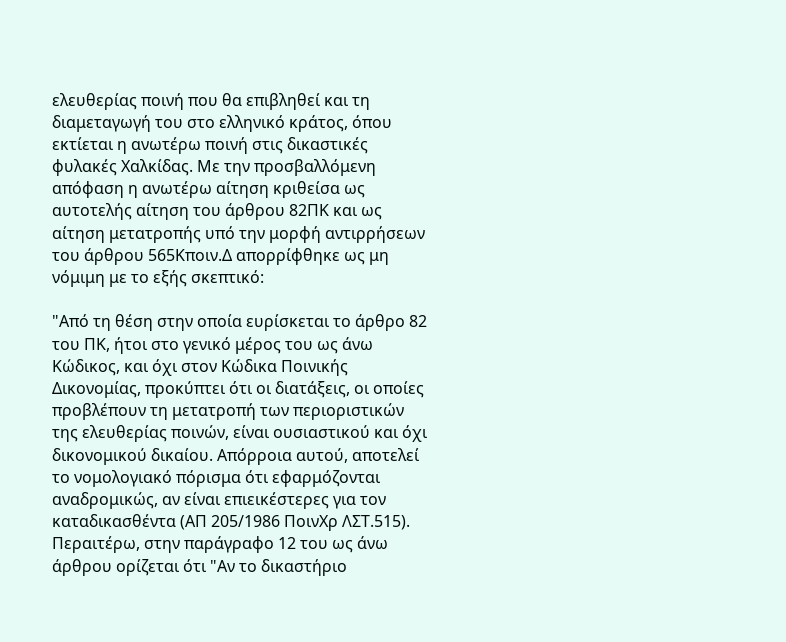ελευθερίας ποινή που θα επιβληθεί και τη διαμεταγωγή του στο ελληνικό κράτος, όπου εκτίεται η ανωτέρω ποινή στις δικαστικές φυλακές Χαλκίδας. Με την προσβαλλόμενη απόφαση η ανωτέρω αίτηση κριθείσα ως αυτοτελής αίτηση του άρθρου 82ΠΚ και ως αίτηση μετατροπής υπό την μορφή αντιρρήσεων του άρθρου 565Κποιν.Δ απορρίφθηκε ως μη νόμιμη με το εξής σκεπτικό:

"Από τη θέση στην οποία ευρίσκεται το άρθρο 82 του ΠΚ, ήτοι στο γενικό μέρος του ως άνω Κώδικος, και όχι στον Κώδικα Ποινικής Δικονομίας, προκύπτει ότι οι διατάξεις, οι οποίες προβλέπουν τη μετατροπή των περιοριστικών της ελευθερίας ποινών, είναι ουσιαστικού και όχι δικονομικού δικαίου. Απόρροια αυτού, αποτελεί το νομολογιακό πόρισμα ότι εφαρμόζονται αναδρομικώς, αν είναι επιεικέστερες για τον καταδικασθέντα (ΑΠ 205/1986 ΠοινΧρ ΛΣΤ.515). Περαιτέρω, στην παράγραφο 12 του ως άνω άρθρου ορίζεται ότι "Αν το δικαστήριο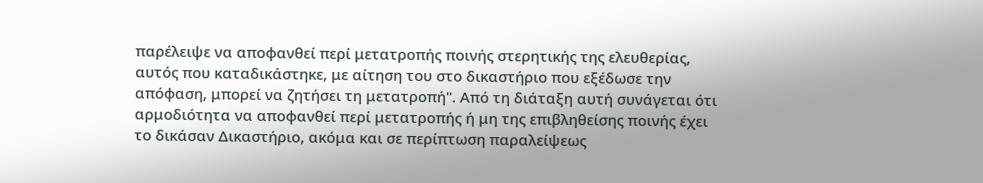παρέλειψε να αποφανθεί περί μετατροπής ποινής στερητικής της ελευθερίας, αυτός που καταδικάστηκε, με αίτηση του στο δικαστήριο που εξέδωσε την απόφαση, μπορεί να ζητήσει τη μετατροπή". Από τη διάταξη αυτή συνάγεται ότι αρμοδιότητα να αποφανθεί περί μετατροπής ή μη της επιβληθείσης ποινής έχει το δικάσαν Δικαστήριο, ακόμα και σε περίπτωση παραλείψεως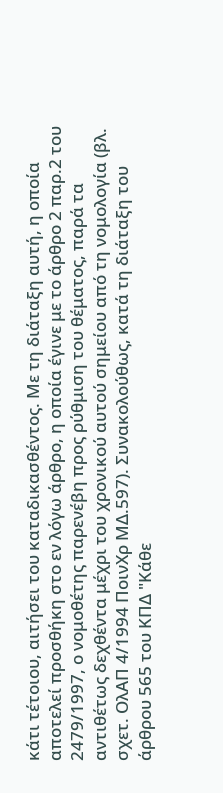κάτι τέτοιου, αιτήσει του καταδικασθέντος. Με τη διάταξη αυτή, η οποία αποτελεί προσθήκη στο εν λόγω άρθρο, η οποία έγινε με το άρθρο 2 παρ.2 του 2479/1997, ο νομοθέτης παρενέβη προς ρύθμιση του θέματος, παρά τα αντιθέτως δεχθέντα μέχρι του χρονικού αυτού σημείου από τη νομολογία (βλ. σχετ. ΟλΑΠ 4/1994 ΠοινΧρ ΜΔ.597). Συνακολούθως, κατά τη διάταξη του άρθρου 565 του ΚΠΔ "Κάθε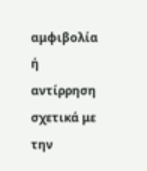αμφιβολία ή αντίρρηση σχετικά με την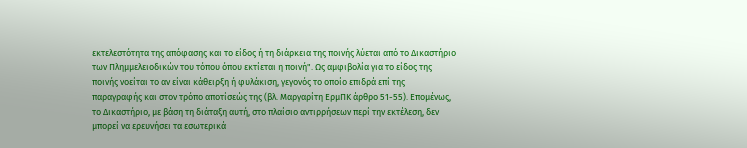εκτελεστότητα της απόφασης και το είδος ή τη διάρκεια της ποινής λύεται από το Δικαστήριο των Πλημμελειοδικών του τόπου όπου εκτίεται η ποινή". Ως αμφιβολία για το είδος της ποινής νοείται το αν είναι κάθειρξη ή φυλάκιση, γεγονός το οποίο επιδρά επί της παραγραφής και στον τρόπο αποτίσεώς της (βλ. Μαργαρίτη ΕρμΠΚ άρθρο 51-55). Επομένως, το Δικαστήριο, με βάση τη διάταξη αυτή, στο πλαίσιο αντιρρήσεων περί την εκτέλεση, δεν μπορεί να ερευνήσει τα εσωτερικά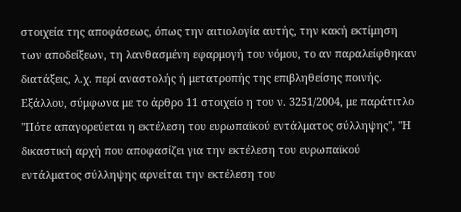στοιχεία της αποφάσεως, όπως την αιτιολογία αυτής, την κακή εκτίμηση των αποδείξεων, τη λανθασμένη εφαρμογή του νόμου, το αν παραλείφθηκαν διατάξεις, λ.χ. περί αναστολής ή μετατροπής της επιβληθείσης ποινής. Εξάλλου, σύμφωνα με το άρθρο 11 στοιχείο η του ν. 3251/2004, με παράτιτλο "Πότε απαγορεύεται η εκτέλεση του ευρωπαϊκού εντάλματος σύλληψης", "Η δικαστική αρχή που αποφασίζει για την εκτέλεση του ευρωπαϊκού εντάλματος σύλληψης αρνείται την εκτέλεση του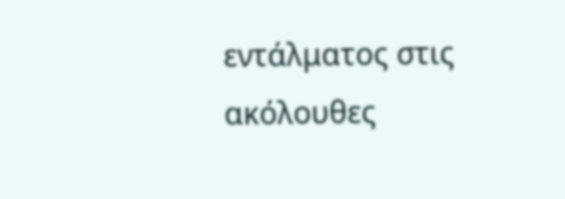εντάλματος στις ακόλουθες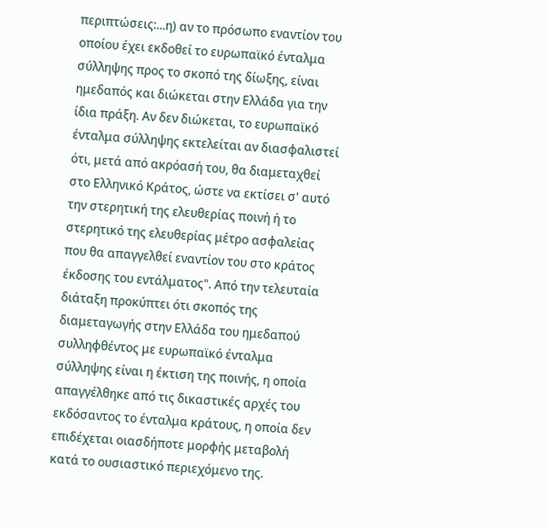περιπτώσεις:...η) αν το πρόσωπο εναντίον του οποίου έχει εκδοθεί το ευρωπαϊκό ένταλμα σύλληψης προς το σκοπό της δίωξης, είναι ημεδαπός και διώκεται στην Ελλάδα για την ίδια πράξη. Αν δεν διώκεται, το ευρωπαϊκό ένταλμα σύλληψης εκτελείται αν διασφαλιστεί ότι, μετά από ακρόασή του, θα διαμεταχθεί στο Ελληνικό Κράτος, ώστε να εκτίσει σ' αυτό την στερητική της ελευθερίας ποινή ή το στερητικό της ελευθερίας μέτρο ασφαλείας που θα απαγγελθεί εναντίον του στο κράτος έκδοσης του εντάλματος". Από την τελευταία διάταξη προκύπτει ότι σκοπός της διαμεταγωγής στην Ελλάδα του ημεδαπού συλληφθέντος με ευρωπαϊκό ένταλμα σύλληψης είναι η έκτιση της ποινής, η οποία απαγγέλθηκε από τις δικαστικές αρχές του εκδόσαντος το ένταλμα κράτους, η οποία δεν επιδέχεται οιασδήποτε μορφής μεταβολή κατά το ουσιαστικό περιεχόμενο της.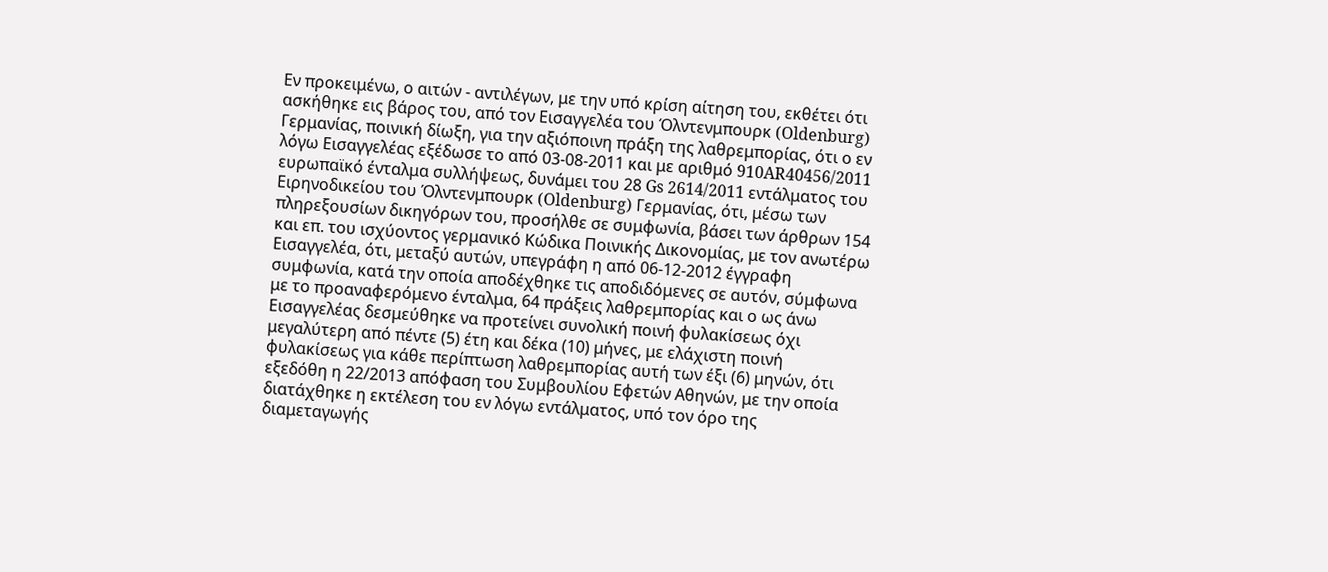Εν προκειμένω, ο αιτών - αντιλέγων, με την υπό κρίση αίτηση του, εκθέτει ότι ασκήθηκε εις βάρος του, από τον Εισαγγελέα του Όλντενμπουρκ (Oldenburg) Γερμανίας, ποινική δίωξη, για την αξιόποινη πράξη της λαθρεμπορίας, ότι ο εν λόγω Εισαγγελέας εξέδωσε το από 03-08-2011 και με αριθμό 910AR40456/2011 ευρωπαϊκό ένταλμα συλλήψεως, δυνάμει του 28 Gs 2614/2011 εντάλματος του Ειρηνοδικείου του Όλντενμπουρκ (Oldenburg) Γερμανίας, ότι, μέσω των πληρεξουσίων δικηγόρων του, προσήλθε σε συμφωνία, βάσει των άρθρων 154 και επ. του ισχύοντος γερμανικό Κώδικα Ποινικής Δικονομίας, με τον ανωτέρω Εισαγγελέα, ότι, μεταξύ αυτών, υπεγράφη η από 06-12-2012 έγγραφη συμφωνία, κατά την οποία αποδέχθηκε τις αποδιδόμενες σε αυτόν, σύμφωνα με το προαναφερόμενο ένταλμα, 64 πράξεις λαθρεμπορίας και ο ως άνω Εισαγγελέας δεσμεύθηκε να προτείνει συνολική ποινή φυλακίσεως όχι μεγαλύτερη από πέντε (5) έτη και δέκα (10) μήνες, με ελάχιστη ποινή φυλακίσεως για κάθε περίπτωση λαθρεμπορίας αυτή των έξι (6) μηνών, ότι εξεδόθη η 22/2013 απόφαση του Συμβουλίου Εφετών Αθηνών, με την οποία διατάχθηκε η εκτέλεση του εν λόγω εντάλματος, υπό τον όρο της διαμεταγωγής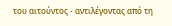του αιτούντος - αντιλέγοντας από τη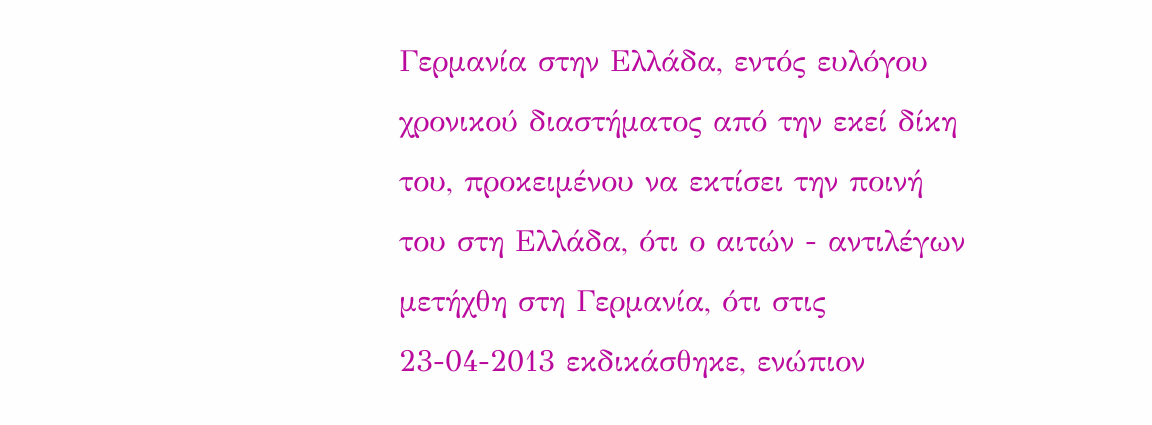Γερμανία στην Ελλάδα, εντός ευλόγου χρονικού διαστήματος από την εκεί δίκη του, προκειμένου να εκτίσει την ποινή του στη Ελλάδα, ότι ο αιτών - αντιλέγων μετήχθη στη Γερμανία, ότι στις 23-04-2013 εκδικάσθηκε, ενώπιον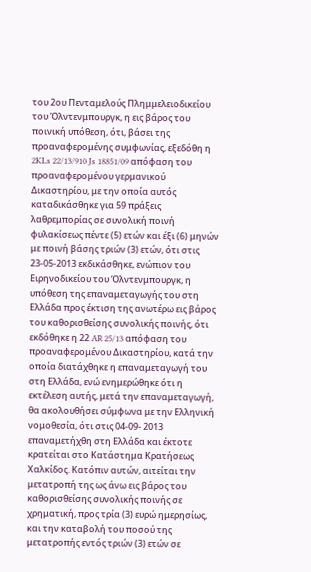του 2ου Πενταμελούς Πλημμελειοδικείου του Όλντενμπουργκ, η εις βάρος του ποινική υπόθεση, ότι, βάσει της προαναφερομένης συμφωνίας, εξεδόθη η 2KLs 22/13/910 Js 18851/09 απόφαση του προαναφερομένου γερμανικού Δικαστηρίου, με την οποία αυτός καταδικάσθηκε για 59 πράξεις λαθρεμπορίας σε συνολική ποινή φυλακίσεως πέντε (5) ετών και έξι (6) μηνών με ποινή βάσης τριών (3) ετών, ότι στις 23-05-2013 εκδικάσθηκε, ενώπιον του Ειρηνοδικείου του Όλντενμπουργκ, η υπόθεση της επαναμεταγωγής του στη Ελλάδα προς έκτιση της ανωτέρω εις βάρος του καθορισθείσης συνολικής ποινής, ότι εκδόθηκε η 22 AR 25/13 απόφαση του προαναφερομένου Δικαστηρίου, κατά την οποία διατάχθηκε η επαναμεταγωγή του στη Ελλάδα, ενώ ενημερώθηκε ότι η εκτέλεση αυτής, μετά την επαναμεταγωγή, θα ακολουθήσει σύμφωνα με την Ελληνική νομοθεσία, ότι στις 04-09- 2013 επαναμετήχθη στη Ελλάδα και έκτοτε κρατείται στο Κατάστημα Κρατήσεως Χαλκίδος. Κατόπιν αυτών, αιτείται την μετατροπή της ως άνω εις βάρος του καθορισθείσης συνολικής ποινής σε χρηματική, προς τρία (3) ευρώ ημερησίως, και την καταβολή του ποσού της μετατροπής εντός τριών (3) ετών σε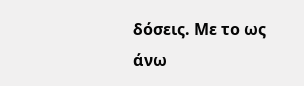δόσεις. Με το ως άνω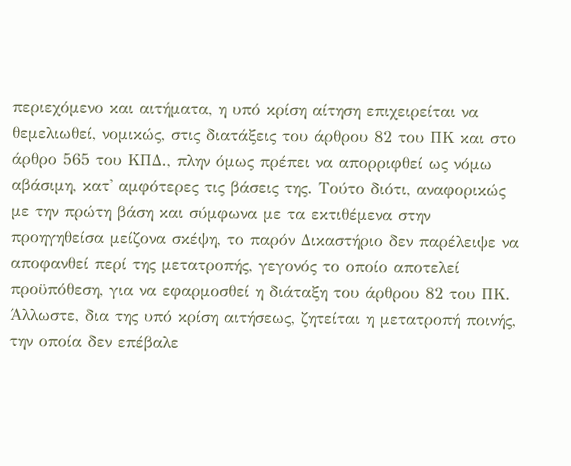περιεχόμενο και αιτήματα, η υπό κρίση αίτηση επιχειρείται να θεμελιωθεί, νομικώς, στις διατάξεις του άρθρου 82 του ΠΚ και στο άρθρο 565 του ΚΠΔ., πλην όμως πρέπει να απορριφθεί ως νόμω αβάσιμη, κατ' αμφότερες τις βάσεις της. Τούτο διότι, αναφορικώς με την πρώτη βάση και σύμφωνα με τα εκτιθέμενα στην προηγηθείσα μείζονα σκέψη, το παρόν Δικαστήριο δεν παρέλειψε να αποφανθεί περί της μετατροπής, γεγονός το οποίο αποτελεί προϋπόθεση, για να εφαρμοσθεί η διάταξη του άρθρου 82 του ΠΚ. Άλλωστε, δια της υπό κρίση αιτήσεως, ζητείται η μετατροπή ποινής, την οποία δεν επέβαλε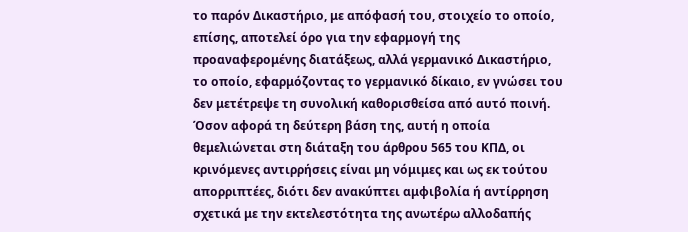το παρόν Δικαστήριο, με απόφασή του, στοιχείο το οποίο, επίσης, αποτελεί όρο για την εφαρμογή της προαναφερομένης διατάξεως, αλλά γερμανικό Δικαστήριο, το οποίο, εφαρμόζοντας το γερμανικό δίκαιο, εν γνώσει του δεν μετέτρεψε τη συνολική καθορισθείσα από αυτό ποινή. Όσον αφορά τη δεύτερη βάση της, αυτή η οποία θεμελιώνεται στη διάταξη του άρθρου 565 του ΚΠΔ, οι κρινόμενες αντιρρήσεις είναι μη νόμιμες και ως εκ τούτου απορριπτέες, διότι δεν ανακύπτει αμφιβολία ή αντίρρηση σχετικά με την εκτελεστότητα της ανωτέρω αλλοδαπής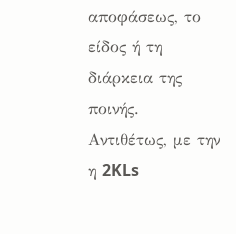αποφάσεως, το είδος ή τη διάρκεια της ποινής. Αντιθέτως, με την η 2KLs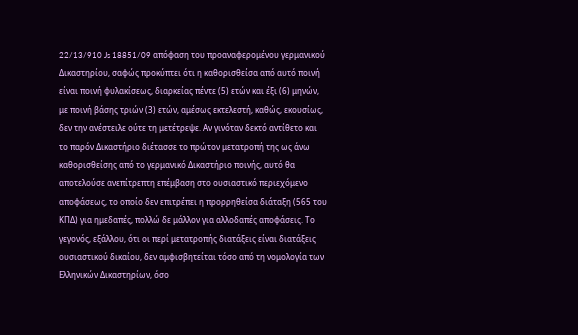22/13/910 Js 18851/09 απόφαση του προαναφερομένου γερμανικού Δικαστηρίου, σαφώς προκύπτει ότι η καθορισθείσα από αυτό ποινή είναι ποινή φυλακίσεως, διαρκείας πέντε (5) ετών και έξι (6) μηνών, με ποινή βάσης τριών (3) ετών, αμέσως εκτελεστή, καθώς, εκουσίως, δεν την ανέστειλε ούτε τη μετέτρεψε. Αν γινόταν δεκτό αντίθετο και το παρόν Δικαστήριο διέτασσε το πρώτον μετατροπή της ως άνω καθορισθείσης από το γερμανικό Δικαστήριο ποινής, αυτό θα αποτελούσε ανεπίτρεπτη επέμβαση στο ουσιαστικό περιεχόμενο αποφάσεως, το οποίο δεν επιτρέπει η προρρηθείσα διάταξη (565 του ΚΠΔ) για ημεδαπές, πολλώ δε μάλλον για αλλοδαπές αποφάσεις. Το γεγονός, εξάλλου, ότι οι περί μετατροπής διατάξεις είναι διατάξεις ουσιαστικού δικαίου, δεν αμφισβητείται τόσο από τη νομολογία των Ελληνικών Δικαστηρίων, όσο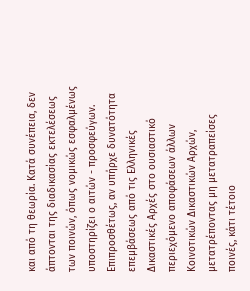και από τη θεωρία. Κατά συνέπεια, δεν άπτονται της διαδικασίας εκτελέσεως των ποινών, όπως νομικώς εσφαλμένως υποστηρίζει ο αιτών - προσφεύγων. Επιπροσθέτως, αν υπήρχε δυνατότητα επεμβάσεως από τις Ελληνικές Δικαστικές Αρχές στο ουσιαστικό περιεχόμενο αποφάσεων άλλων Κοινοτικών Δικαστικών Αρχών, μετατρέποντας μη μετατραπείσες ποινές, κάτι τέτοιο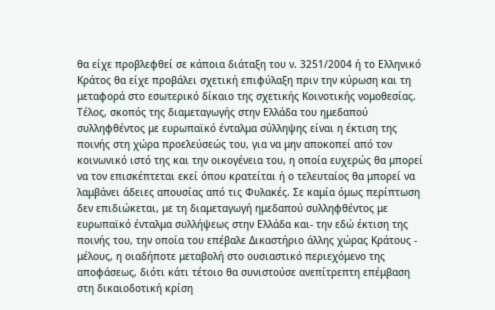θα είχε προβλεφθεί σε κάποια διάταξη του ν. 3251/2004 ή το Ελληνικό Κράτος θα είχε προβάλει σχετική επιφύλαξη πριν την κύρωση και τη μεταφορά στο εσωτερικό δίκαιο της σχετικής Κοινοτικής νομοθεσίας. Τέλος, σκοπός της διαμεταγωγής στην Ελλάδα του ημεδαπού συλληφθέντος με ευρωπαϊκό ένταλμα σύλληψης είναι η έκτιση της ποινής στη χώρα προελεύσεώς του, για να μην αποκοπεί από τον κοινωνικό ιστό της και την οικογένεια του, η οποία ευχερώς θα μπορεί να τον επισκέπτεται εκεί όπου κρατείται ή ο τελευταίος θα μπορεί να λαμβάνει άδειες απουσίας από τις Φυλακές. Σε καμία όμως περίπτωση δεν επιδιώκεται, με τη διαμεταγωγή ημεδαπού συλληφθέντος με ευρωπαϊκό ένταλμα συλλήψεως στην Ελλάδα και- την εδώ έκτιση της ποινής του, την οποία του επέβαλε Δικαστήριο άλλης χώρας Κράτους - μέλους, η οιαδήποτε μεταβολή στο ουσιαστικό περιεχόμενο της αποφάσεως, διότι κάτι τέτοιο θα συνιστούσε ανεπίτρεπτη επέμβαση στη δικαιοδοτική κρίση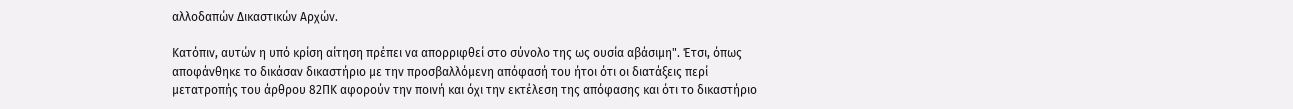αλλοδαπών Δικαστικών Αρχών.

Κατόπιν, αυτών η υπό κρίση αίτηση πρέπει να απορριφθεί στο σύνολο της ως ουσία αβάσιμη". Έτσι, όπως αποφάνθηκε το δικάσαν δικαστήριο με την προσβαλλόμενη απόφασή του ήτοι ότι οι διατάξεις περί μετατροπής του άρθρου 82ΠΚ αφορούν την ποινή και όχι την εκτέλεση της απόφασης και ότι το δικαστήριο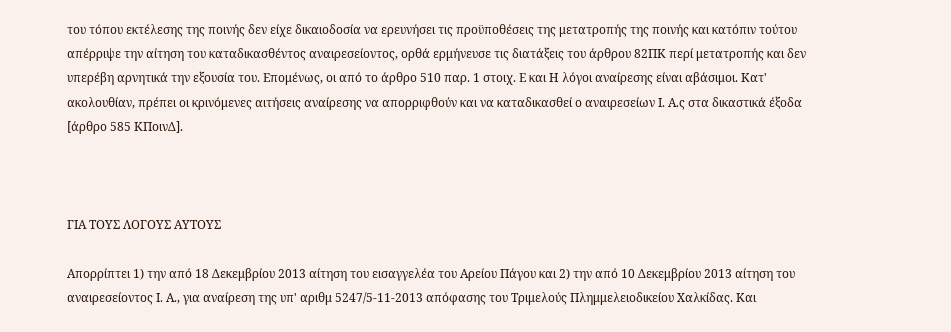του τόπου εκτέλεσης της ποινής δεν είχε δικαιοδοσία να ερευνήσει τις προϋποθέσεις της μετατροπής της ποινής και κατόπιν τούτου απέρριψε την αίτηση του καταδικασθέντος αναιρεσείοντος, ορθά ερμήνευσε τις διατάξεις του άρθρου 82ΠΚ περί μετατροπής και δεν υπερέβη αρνητικά την εξουσία του. Επομένως, οι από το άρθρο 510 παρ. 1 στοιχ. Ε και Η λόγοι αναίρεσης είναι αβάσιμοι. Κατ' ακολουθίαν, πρέπει οι κρινόμενες αιτήσεις αναίρεσης να απορριφθούν και να καταδικασθεί ο αναιρεσείων Ι. Α.ς στα δικαστικά έξοδα [άρθρο 585 ΚΠοινΔ].



ΓΙΑ ΤΟΥΣ ΛΟΓΟΥΣ ΑΥΤΟΥΣ

Απορρίπτει 1) την από 18 Δεκεμβρίου 2013 αίτηση του εισαγγελέα του Αρείου Πάγου και 2) την από 10 Δεκεμβρίου 2013 αίτηση του αναιρεσείοντος Ι. Α., για αναίρεση της υπ' αριθμ 5247/5-11-2013 απόφασης του Τριμελούς Πλημμελειοδικείου Χαλκίδας. Και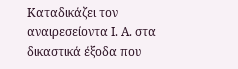Καταδικάζει τον αναιρεσείοντα Ι. Α. στα δικαστικά έξοδα που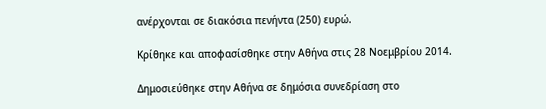ανέρχονται σε διακόσια πενήντα (250) ευρώ.

Κρίθηκε και αποφασίσθηκε στην Αθήνα στις 28 Νοεμβρίου 2014.

Δημοσιεύθηκε στην Αθήνα σε δημόσια συνεδρίαση στο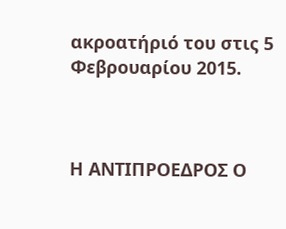ακροατήριό του στις 5 Φεβρουαρίου 2015.



Η ΑΝΤΙΠΡΟΕΔΡΟΣ Ο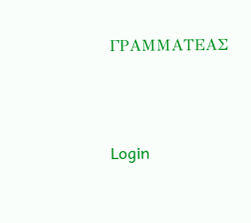ΓΡΑΜΜΑΤΕΑΣ





Login